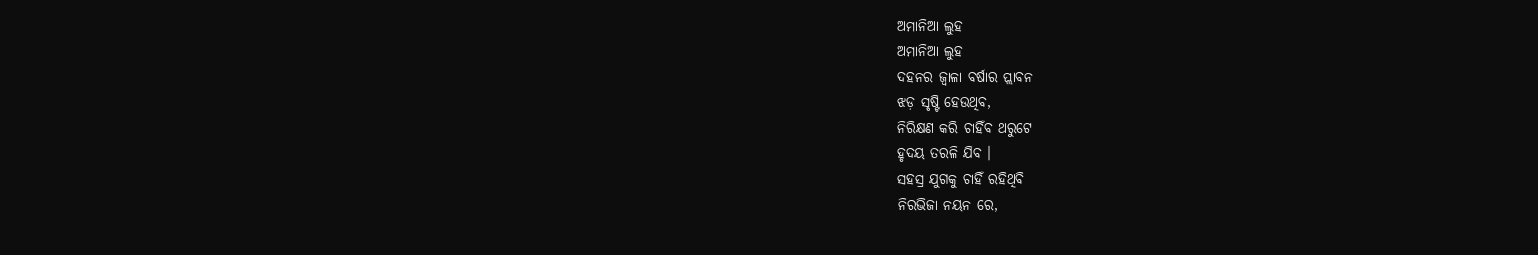ଅମାନିଆ ଲୁହ
ଅମାନିଆ ଲୁହ
ଦହନର ଜ୍ୱାଳା ବର୍ଷାର ପ୍ଲାବନ
ଝଡ଼ ସୃଷ୍ଟି ହେଉଥିବ,
ନିରିକ୍ଷଣ କରି ଚାହିଁବ ଥରୁଟେ
ହୃଦୟ ତରଳି ଯିବ ।
ସହସ୍ର ଯୁଗକୁ ଚାହିଁ ରହିଥିବି
ନିରଭିଜା ନୟନ ରେ,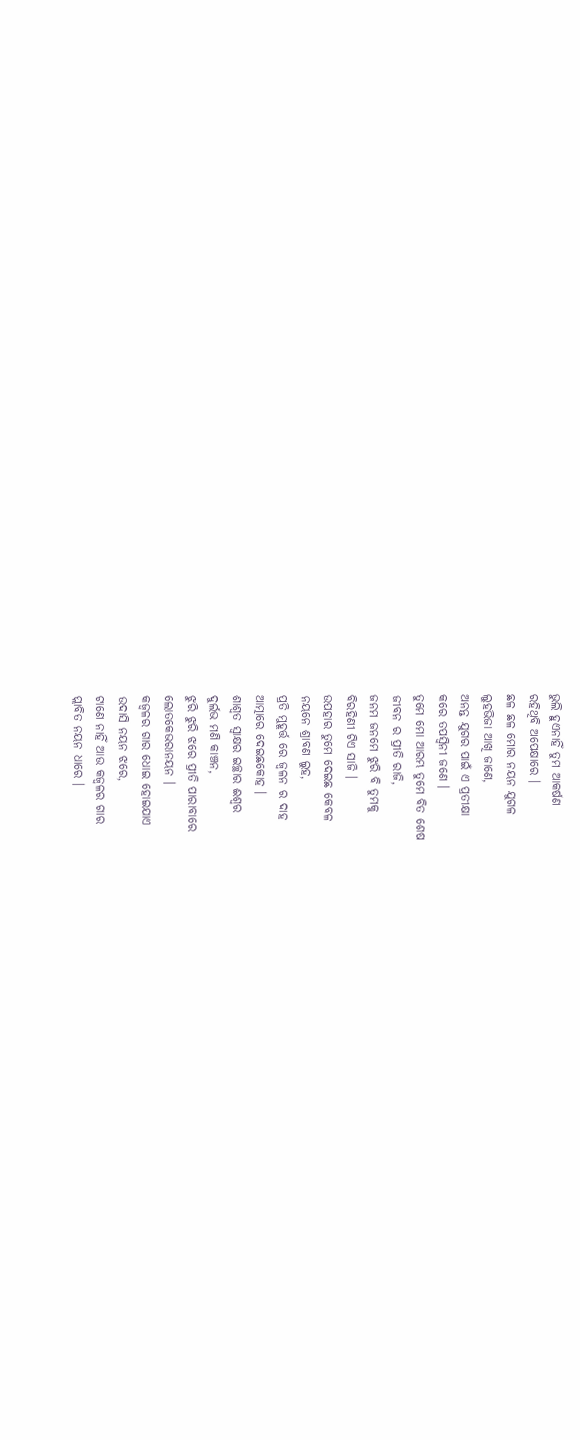ଭୁଲି ହୁଏନାହିଁ ତୁମ ଆକର୍ଷଣ
ରହିଥିବି ଅପେକ୍ଷାରେ ।
ଛଳ ଛଳ ମୋର ନୟନ ଯୁଗଳ
ଲୁହଭିଜା ଆଖି ଜାଣେ,
ଅନନ୍ତ ଯୁଗର ପାଇଁ ଏ ପ୍ରତୀକ୍ଷା
କରେ ତପସ୍ବିନୀ ଜଣେ ।
ତୁମେ ମୋ ଆରମ୍ଭ ତୁମେ ବିତ ଶେଷ
ଜୀବନ ର ପ୍ରୀତି ରାଜି,
ଜନମ ଜନମେ ଝୁରି ବି ତୁମକୁ
ବିରହିଣୀ ଟିଏ ସାଜି ।
ଉପହାର ତୁମେ ଦେଇଛ କେବଳ
ନୟନେ ଶ୍ରାବଣ ଲୁହ,
ପ୍ରତି ମୁହୂର୍ତ୍ତ ରେ ଜ୍ୱଳନ ର ଦାହ
ଆତ୍ମାରେ ଦେଇଛକୋହ ।
ଶାଶ୍ୱତ ସ୍ୱାକ୍ଷର ଇଚ୍ଛାର ଈଶ୍ବର
ଦୁର୍ଲଭ ମଣି କାଞ୍ଚନ,
ଝୁରି ଝୁରି ଝରେ ପ୍ରୀତି ପାରାବାରେ
ଲୋତକେଭରାନୟନ ।
କଜ୍ୱଳର ଗାର ଧୋଇ ହୋଇଯାଏ
ଉଦାସି ନୟନ ଝରେ,
ଟାଣେ ନାହିଁ ଆଉ କଜ୍ୱଳର ଗାର
ପ୍ଲାବିତ ନୟନ ଧାରେ ।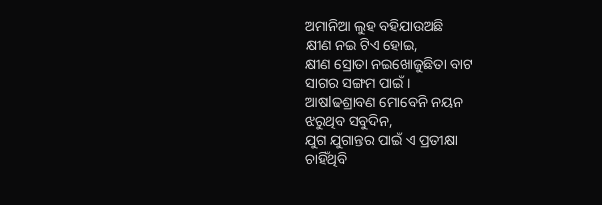ଅମାନିଆ ଲୁହ ବହିଯାଉଅଛି
କ୍ଷୀଣ ନଇ ଟିଏ ହୋଇ,
କ୍ଷୀଣ ସ୍ରୋତା ନଇଖୋଜୁଛିତା ବାଟ
ସାଗର ସଙ୍ଗମ ପାଇଁ ।
ଆଷlଢଶ୍ରାବଣ ମୋବେନି ନୟନ
ଝରୁଥିବ ସବୁଦିନ,
ଯୁଗ ଯୁଗାନ୍ତର ପାଇଁ ଏ ପ୍ରତୀକ୍ଷା
ଚାହିଁଥିବି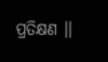ପ୍ରତିକ୍ଷଣ ।।